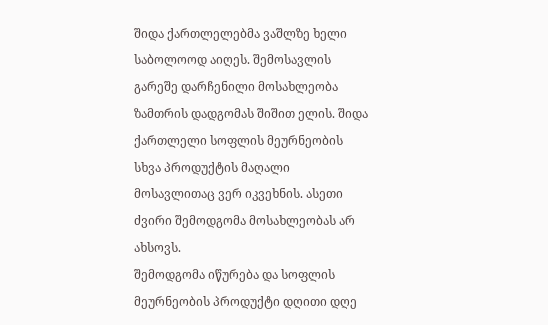შიდა ქართლელებმა ვაშლზე ხელი საბოლოოდ აიღეს. შემოსავლის გარეშე დარჩენილი მოსახლეობა ზამთრის დადგომას შიშით ელის. შიდა ქართლელი სოფლის მეურნეობის სხვა პროდუქტის მაღალი მოსავლითაც ვერ იკვეხნის. ასეთი ძვირი შემოდგომა მოსახლეობას არ ახსოვს.
შემოდგომა იწურება და სოფლის მეურნეობის პროდუქტი დღითი დღე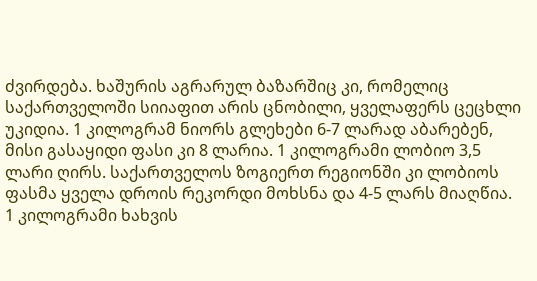ძვირდება. ხაშურის აგრარულ ბაზარშიც კი, რომელიც საქართველოში სიიაფით არის ცნობილი, ყველაფერს ცეცხლი უკიდია. 1 კილოგრამ ნიორს გლეხები 6-7 ლარად აბარებენ, მისი გასაყიდი ფასი კი 8 ლარია. 1 კილოგრამი ლობიო 3,5 ლარი ღირს. საქართველოს ზოგიერთ რეგიონში კი ლობიოს ფასმა ყველა დროის რეკორდი მოხსნა და 4-5 ლარს მიაღწია.
1 კილოგრამი ხახვის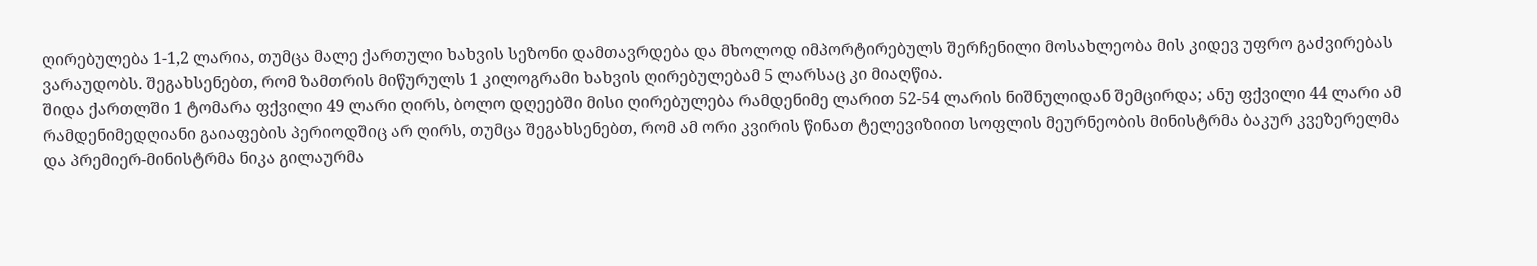ღირებულება 1-1,2 ლარია, თუმცა მალე ქართული ხახვის სეზონი დამთავრდება და მხოლოდ იმპორტირებულს შერჩენილი მოსახლეობა მის კიდევ უფრო გაძვირებას ვარაუდობს. შეგახსენებთ, რომ ზამთრის მიწურულს 1 კილოგრამი ხახვის ღირებულებამ 5 ლარსაც კი მიაღწია.
შიდა ქართლში 1 ტომარა ფქვილი 49 ლარი ღირს, ბოლო დღეებში მისი ღირებულება რამდენიმე ლარით 52-54 ლარის ნიშნულიდან შემცირდა; ანუ ფქვილი 44 ლარი ამ რამდენიმედღიანი გაიაფების პერიოდშიც არ ღირს, თუმცა შეგახსენებთ, რომ ამ ორი კვირის წინათ ტელევიზიით სოფლის მეურნეობის მინისტრმა ბაკურ კვეზერელმა და პრემიერ-მინისტრმა ნიკა გილაურმა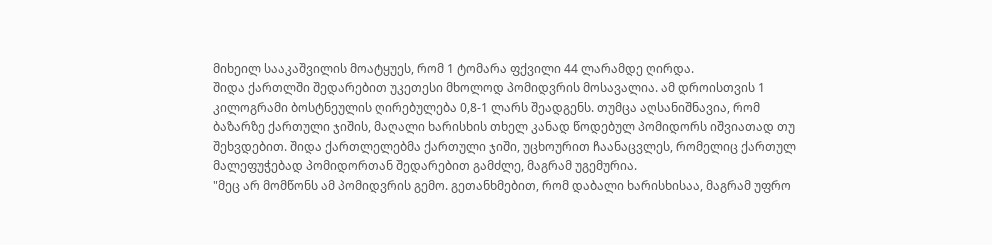მიხეილ სააკაშვილის მოატყუეს, რომ 1 ტომარა ფქვილი 44 ლარამდე ღირდა.
შიდა ქართლში შედარებით უკეთესი მხოლოდ პომიდვრის მოსავალია. ამ დროისთვის 1 კილოგრამი ბოსტნეულის ღირებულება 0,8-1 ლარს შეადგენს. თუმცა აღსანიშნავია, რომ ბაზარზე ქართული ჯიშის, მაღალი ხარისხის თხელ კანად წოდებულ პომიდორს იშვიათად თუ შეხვდებით. შიდა ქართლელებმა ქართული ჯიში, უცხოურით ჩაანაცვლეს, რომელიც ქართულ მალეფუჭებად პომიდორთან შედარებით გამძლე, მაგრამ უგემურია.
"მეც არ მომწონს ამ პომიდვრის გემო. გეთანხმებით, რომ დაბალი ხარისხისაა, მაგრამ უფრო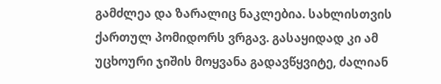გამძლეა და ზარალიც ნაკლებია. სახლისთვის ქართულ პომიდორს ვრგავ. გასაყიდად კი ამ უცხოური ჯიშის მოყვანა გადავწყვიტე, ძალიან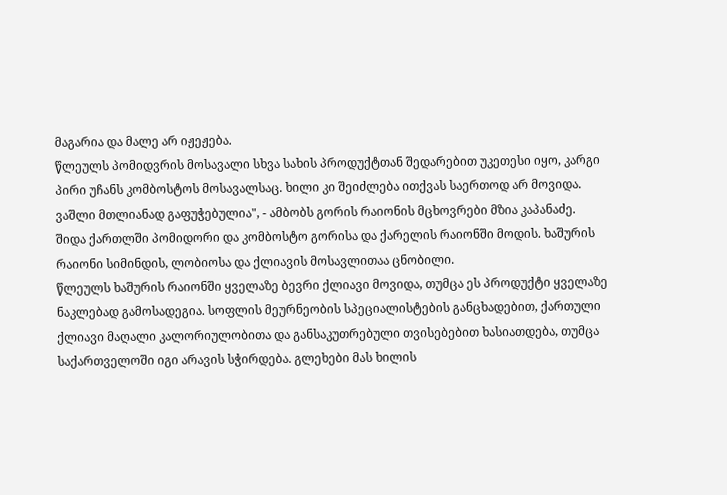მაგარია და მალე არ იჟეჟება.
წლეულს პომიდვრის მოსავალი სხვა სახის პროდუქტთან შედარებით უკეთესი იყო, კარგი პირი უჩანს კომბოსტოს მოსავალსაც. ხილი კი შეიძლება ითქვას საერთოდ არ მოვიდა. ვაშლი მთლიანად გაფუჭებულია", - ამბობს გორის რაიონის მცხოვრები მზია კაპანაძე.
შიდა ქართლში პომიდორი და კომბოსტო გორისა და ქარელის რაიონში მოდის. ხაშურის რაიონი სიმინდის, ლობიოსა და ქლიავის მოსავლითაა ცნობილი.
წლეულს ხაშურის რაიონში ყველაზე ბევრი ქლიავი მოვიდა, თუმცა ეს პროდუქტი ყველაზე ნაკლებად გამოსადეგია. სოფლის მეურნეობის სპეციალისტების განცხადებით, ქართული ქლიავი მაღალი კალორიულობითა და განსაკუთრებული თვისებებით ხასიათდება, თუმცა საქართველოში იგი არავის სჭირდება. გლეხები მას ხილის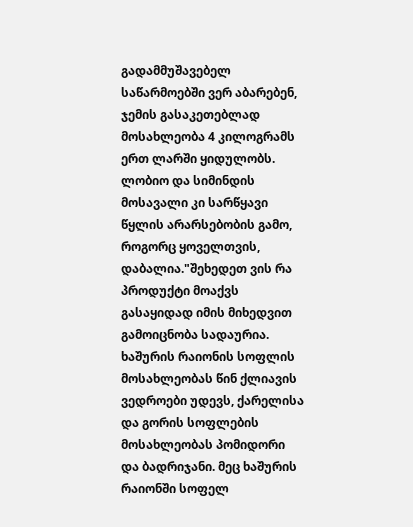გადამმუშავებელ საწარმოებში ვერ აბარებენ, ჯემის გასაკეთებლად მოსახლეობა 4 კილოგრამს ერთ ლარში ყიდულობს.
ლობიო და სიმინდის მოსავალი კი სარწყავი წყლის არარსებობის გამო, როგორც ყოველთვის, დაბალია."შეხედეთ ვის რა პროდუქტი მოაქვს გასაყიდად იმის მიხედვით გამოიცნობა სადაურია. ხაშურის რაიონის სოფლის მოსახლეობას წინ ქლიავის ვედროები უდევს, ქარელისა და გორის სოფლების მოსახლეობას პომიდორი და ბადრიჯანი. მეც ხაშურის რაიონში სოფელ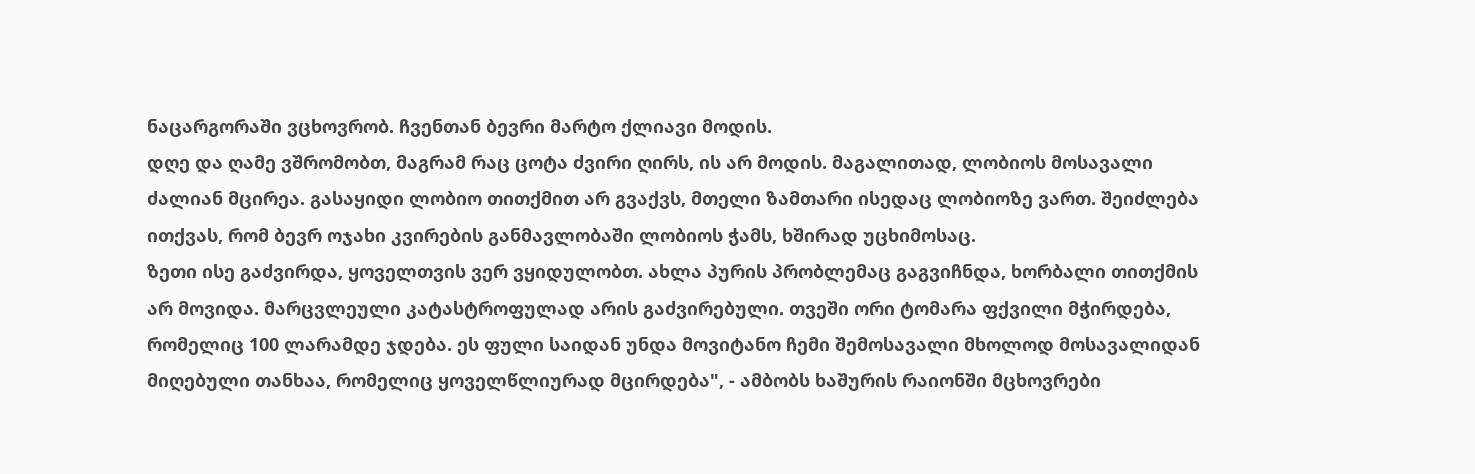ნაცარგორაში ვცხოვრობ. ჩვენთან ბევრი მარტო ქლიავი მოდის.
დღე და ღამე ვშრომობთ, მაგრამ რაც ცოტა ძვირი ღირს, ის არ მოდის. მაგალითად, ლობიოს მოსავალი ძალიან მცირეა. გასაყიდი ლობიო თითქმით არ გვაქვს, მთელი ზამთარი ისედაც ლობიოზე ვართ. შეიძლება ითქვას, რომ ბევრ ოჯახი კვირების განმავლობაში ლობიოს ჭამს, ხშირად უცხიმოსაც.
ზეთი ისე გაძვირდა, ყოველთვის ვერ ვყიდულობთ. ახლა პურის პრობლემაც გაგვიჩნდა, ხორბალი თითქმის არ მოვიდა. მარცვლეული კატასტროფულად არის გაძვირებული. თვეში ორი ტომარა ფქვილი მჭირდება, რომელიც 100 ლარამდე ჯდება. ეს ფული საიდან უნდა მოვიტანო ჩემი შემოსავალი მხოლოდ მოსავალიდან მიღებული თანხაა, რომელიც ყოველწლიურად მცირდება", - ამბობს ხაშურის რაიონში მცხოვრები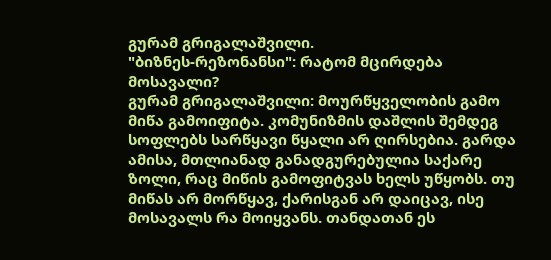გურამ გრიგალაშვილი.
"ბიზნეს-რეზონანსი": რატომ მცირდება მოსავალი?
გურამ გრიგალაშვილი: მოურწყველობის გამო მიწა გამოიფიტა. კომუნიზმის დაშლის შემდეგ სოფლებს სარწყავი წყალი არ ღირსებია. გარდა ამისა, მთლიანად განადგურებულია საქარე ზოლი, რაც მიწის გამოფიტვას ხელს უწყობს. თუ მიწას არ მორწყავ, ქარისგან არ დაიცავ, ისე მოსავალს რა მოიყვანს. თანდათან ეს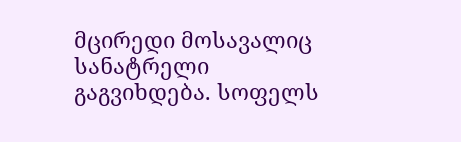მცირედი მოსავალიც სანატრელი გაგვიხდება. სოფელს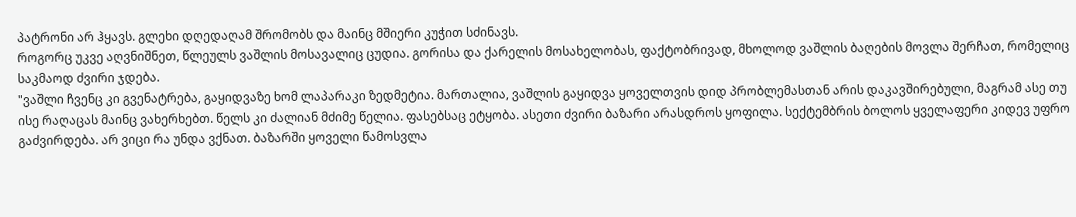პატრონი არ ჰყავს. გლეხი დღედაღამ შრომობს და მაინც მშიერი კუჭით სძინავს.
როგორც უკვე აღვნიშნეთ, წლეულს ვაშლის მოსავალიც ცუდია. გორისა და ქარელის მოსახელობას, ფაქტობრივად, მხოლოდ ვაშლის ბაღების მოვლა შერჩათ, რომელიც საკმაოდ ძვირი ჯდება.
"ვაშლი ჩვენც კი გვენატრება, გაყიდვაზე ხომ ლაპარაკი ზედმეტია. მართალია, ვაშლის გაყიდვა ყოველთვის დიდ პრობლემასთან არის დაკავშირებული, მაგრამ ასე თუ ისე რაღაცას მაინც ვახერხებთ. წელს კი ძალიან მძიმე წელია. ფასებსაც ეტყობა. ასეთი ძვირი ბაზარი არასდროს ყოფილა. სექტემბრის ბოლოს ყველაფერი კიდევ უფრო გაძვირდება. არ ვიცი რა უნდა ვქნათ. ბაზარში ყოველი წამოსვლა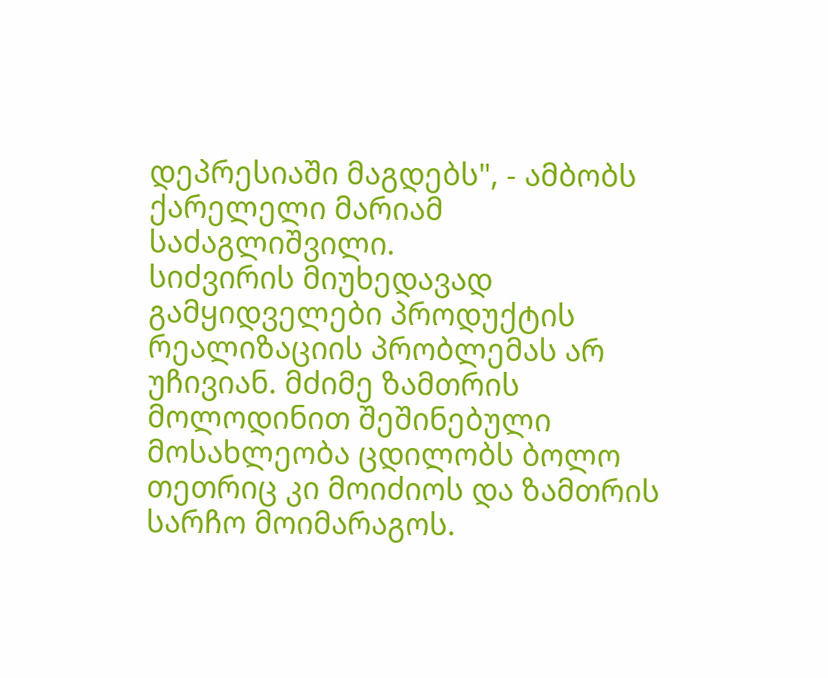დეპრესიაში მაგდებს", - ამბობს ქარელელი მარიამ საძაგლიშვილი.
სიძვირის მიუხედავად გამყიდველები პროდუქტის რეალიზაციის პრობლემას არ უჩივიან. მძიმე ზამთრის მოლოდინით შეშინებული მოსახლეობა ცდილობს ბოლო თეთრიც კი მოიძიოს და ზამთრის სარჩო მოიმარაგოს.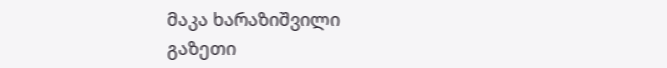მაკა ხარაზიშვილი
გაზეთი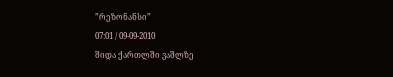”რეზონანსი”
07:01 / 09-09-2010
შიდა ქართლში ვაშლზე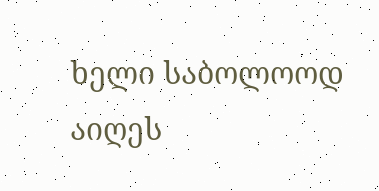ხელი საბოლოოდ აიღეს